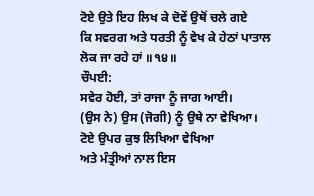ਟੋਏ ਉਤੇ ਇਹ ਲਿਖ ਕੇ ਦੋਵੇਂ ਉਥੋਂ ਚਲੇ ਗਏ
ਕਿ ਸਵਰਗ ਅਤੇ ਧਰਤੀ ਨੂੰ ਵੇਖ ਕੇ ਹੇਠਾਂ ਪਾਤਾਲ ਲੋਕ ਜਾ ਰਹੇ ਹਾਂ ॥੧੪॥
ਚੌਪਈ:
ਸਵੇਰ ਹੋਈ, ਤਾਂ ਰਾਜਾ ਨੂੰ ਜਾਗ ਆਈ।
(ਉਸ ਨੇ) ਉਸ (ਜੋਗੀ) ਨੂੰ ਉਥੇ ਨਾ ਵੇਖਿਆ।
ਟੋਏ ਉਪਰ ਕੁਝ ਲਿਖਿਆ ਵੇਖਿਆ
ਅਤੇ ਮੰਤ੍ਰੀਆਂ ਨਾਲ ਇਸ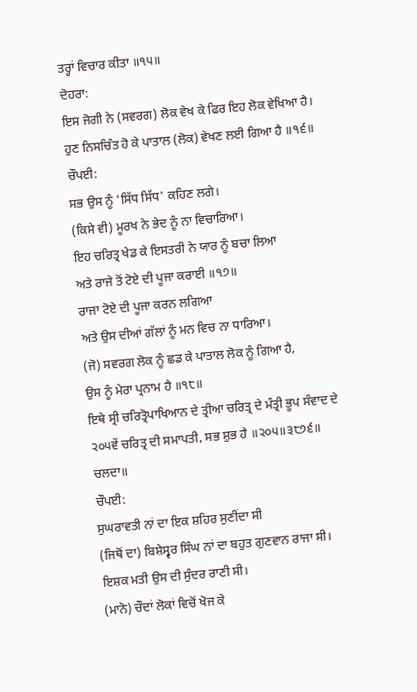ਤਰ੍ਹਾਂ ਵਿਚਾਰ ਕੀਤਾ ॥੧੫॥
ਦੋਹਰਾ:
ਇਸ ਜੋਗੀ ਨੇ (ਸਵਰਗ) ਲੋਕ ਵੇਖ ਕੇ ਫਿਰ ਇਹ ਲੋਕ ਵੇਖਿਆ ਹੈ।
ਹੁਣ ਨਿਸਚਿੰਤ ਹੋ ਕੇ ਪਾਤਾਲ (ਲੋਕ) ਵੇਖਣ ਲਈ ਗਿਆ ਹੈ ॥੧੬॥
ਚੌਪਈ:
ਸਭ ਉਸ ਨੂੰ 'ਸਿੱਧ ਸਿੱਧ' ਕਹਿਣ ਲਗੇ।
(ਕਿਸੇ ਵੀ) ਮੂਰਖ ਨੇ ਭੇਦ ਨੂੰ ਨਾ ਵਿਚਾਰਿਆ।
ਇਹ ਚਰਿਤ੍ਰ ਖੇਡ ਕੇ ਇਸਤਰੀ ਨੇ ਯਾਰ ਨੂੰ ਬਚਾ ਲਿਆ
ਅਤੇ ਰਾਜੇ ਤੋਂ ਟੋਏ ਦੀ ਪੂਜਾ ਕਰਾਈ ॥੧੭॥
ਰਾਜਾ ਟੋਏ ਦੀ ਪੂਜਾ ਕਰਨ ਲਗਿਆ
ਅਤੇ ਉਸ ਦੀਆਂ ਗੱਲਾਂ ਨੂੰ ਮਨ ਵਿਚ ਨਾ ਧਾਰਿਆ।
(ਜੋ) ਸਵਰਗ ਲੋਕ ਨੂੰ ਛਡ ਕੇ ਪਾਤਾਲ ਲੋਕ ਨੂੰ ਗਿਆ ਹੈ,
ਉਸ ਨੂੰ ਮੇਰਾ ਪ੍ਰਨਾਮ ਹੈ ॥੧੮॥
ਇਥੇ ਸ੍ਰੀ ਚਰਿਤ੍ਰੋਪਾਖਿਆਨ ਦੇ ਤ੍ਰੀਆ ਚਰਿਤ੍ਰ ਦੇ ਮੰਤ੍ਰੀ ਭੂਪ ਸੰਵਾਦ ਦੇ ੨੦੫ਵੇਂ ਚਰਿਤ੍ਰ ਦੀ ਸਮਾਪਤੀ, ਸਭ ਸ਼ੁਭ ਹੈ ॥੨੦੫॥੩੮੭੬॥ ਚਲਦਾ॥
ਚੌਪਈ:
ਸੁਘਰਾਵਤੀ ਨਾਂ ਦਾ ਇਕ ਸ਼ਹਿਰ ਸੁਣੀਂਦਾ ਸੀ
(ਜਿਥੋਂ ਦਾ) ਬਿਸ਼ੇਸ੍ਵਰ ਸਿੰਘ ਨਾਂ ਦਾ ਬਹੁਤ ਗੁਣਵਾਨ ਰਾਜਾ ਸੀ।
ਇਸ਼ਕ ਮਤੀ ਉਸ ਦੀ ਸੁੰਦਰ ਰਾਣੀ ਸੀ।
(ਮਾਨੋ) ਚੌਦਾਂ ਲੋਕਾਂ ਵਿਚੋਂ ਖੋਜ ਕੇ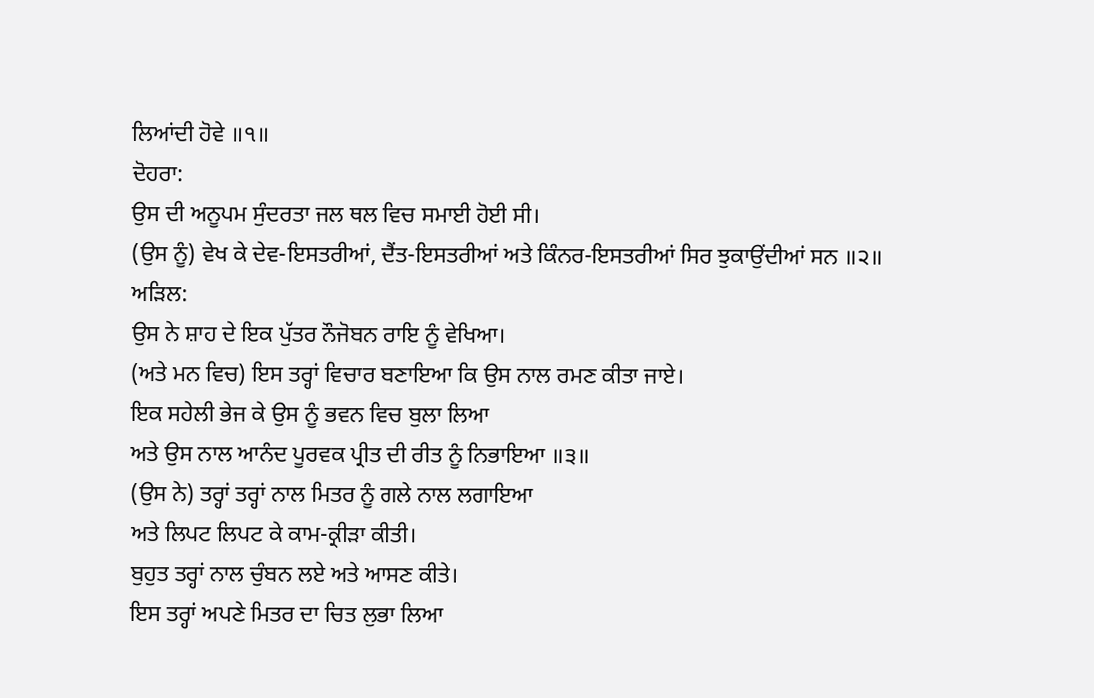ਲਿਆਂਦੀ ਹੋਵੇ ॥੧॥
ਦੋਹਰਾ:
ਉਸ ਦੀ ਅਨੂਪਮ ਸੁੰਦਰਤਾ ਜਲ ਥਲ ਵਿਚ ਸਮਾਈ ਹੋਈ ਸੀ।
(ਉਸ ਨੂੰ) ਵੇਖ ਕੇ ਦੇਵ-ਇਸਤਰੀਆਂ, ਦੈਂਤ-ਇਸਤਰੀਆਂ ਅਤੇ ਕਿੰਨਰ-ਇਸਤਰੀਆਂ ਸਿਰ ਝੁਕਾਉਂਦੀਆਂ ਸਨ ॥੨॥
ਅੜਿਲ:
ਉਸ ਨੇ ਸ਼ਾਹ ਦੇ ਇਕ ਪੁੱਤਰ ਨੌਜੋਬਨ ਰਾਇ ਨੂੰ ਵੇਖਿਆ।
(ਅਤੇ ਮਨ ਵਿਚ) ਇਸ ਤਰ੍ਹਾਂ ਵਿਚਾਰ ਬਣਾਇਆ ਕਿ ਉਸ ਨਾਲ ਰਮਣ ਕੀਤਾ ਜਾਏ।
ਇਕ ਸਹੇਲੀ ਭੇਜ ਕੇ ਉਸ ਨੂੰ ਭਵਨ ਵਿਚ ਬੁਲਾ ਲਿਆ
ਅਤੇ ਉਸ ਨਾਲ ਆਨੰਦ ਪੂਰਵਕ ਪ੍ਰੀਤ ਦੀ ਰੀਤ ਨੂੰ ਨਿਭਾਇਆ ॥੩॥
(ਉਸ ਨੇ) ਤਰ੍ਹਾਂ ਤਰ੍ਹਾਂ ਨਾਲ ਮਿਤਰ ਨੂੰ ਗਲੇ ਨਾਲ ਲਗਾਇਆ
ਅਤੇ ਲਿਪਟ ਲਿਪਟ ਕੇ ਕਾਮ-ਕ੍ਰੀੜਾ ਕੀਤੀ।
ਬੁਹੁਤ ਤਰ੍ਹਾਂ ਨਾਲ ਚੁੰਬਨ ਲਏ ਅਤੇ ਆਸਣ ਕੀਤੇ।
ਇਸ ਤਰ੍ਹਾਂ ਅਪਣੇ ਮਿਤਰ ਦਾ ਚਿਤ ਲੁਭਾ ਲਿਆ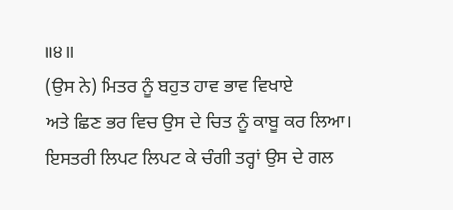॥੪॥
(ਉਸ ਨੇ) ਮਿਤਰ ਨੂੰ ਬਹੁਤ ਹਾਵ ਭਾਵ ਵਿਖਾਏ
ਅਤੇ ਛਿਣ ਭਰ ਵਿਚ ਉਸ ਦੇ ਚਿਤ ਨੂੰ ਕਾਬੂ ਕਰ ਲਿਆ।
ਇਸਤਰੀ ਲਿਪਟ ਲਿਪਟ ਕੇ ਚੰਗੀ ਤਰ੍ਹਾਂ ਉਸ ਦੇ ਗਲ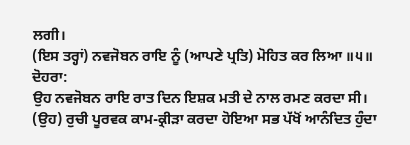ਲਗੀ।
(ਇਸ ਤਰ੍ਹਾਂ) ਨਵਜੋਬਨ ਰਾਇ ਨੂੰ (ਆਪਣੇ ਪ੍ਰਤਿ) ਮੋਹਿਤ ਕਰ ਲਿਆ ॥੫॥
ਦੋਹਰਾ:
ਉਹ ਨਵਜੋਬਨ ਰਾਇ ਰਾਤ ਦਿਨ ਇਸ਼ਕ ਮਤੀ ਦੇ ਨਾਲ ਰਮਣ ਕਰਦਾ ਸੀ।
(ਉਹ) ਰੁਚੀ ਪੂਰਵਕ ਕਾਮ-ਕ੍ਰੀੜਾ ਕਰਦਾ ਹੋਇਆ ਸਭ ਪੱਖੋਂ ਆਨੰਦਿਤ ਹੁੰਦਾ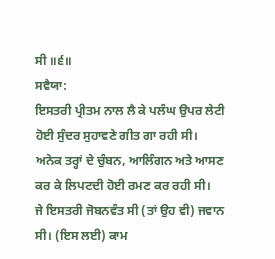ਸੀ ॥੬॥
ਸਵੈਯਾ:
ਇਸਤਰੀ ਪ੍ਰੀਤਮ ਨਾਲ ਲੈ ਕੇ ਪਲੰਘ ਉਪਰ ਲੇਟੀ ਹੋਈ ਸੁੰਦਰ ਸੁਹਾਵਣੇ ਗੀਤ ਗਾ ਰਹੀ ਸੀ।
ਅਨੇਕ ਤਰ੍ਹਾਂ ਦੇ ਚੁੰਬਨ, ਆਲਿੰਗਨ ਅਤੇ ਆਸਣ ਕਰ ਕੇ ਲਿਪਟਦੀ ਹੋਈ ਰਮਣ ਕਰ ਰਹੀ ਸੀ।
ਜੇ ਇਸਤਰੀ ਜੋਬਨਵੰਤ ਸੀ (ਤਾਂ ਉਹ ਵੀ) ਜਵਾਨ ਸੀ। (ਇਸ ਲਈ) ਕਾਮ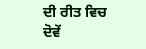ਦੀ ਰੀਤ ਵਿਚ ਦੋਵੇਂ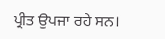ਪ੍ਰੀਤ ਉਪਜਾ ਰਹੇ ਸਨ।